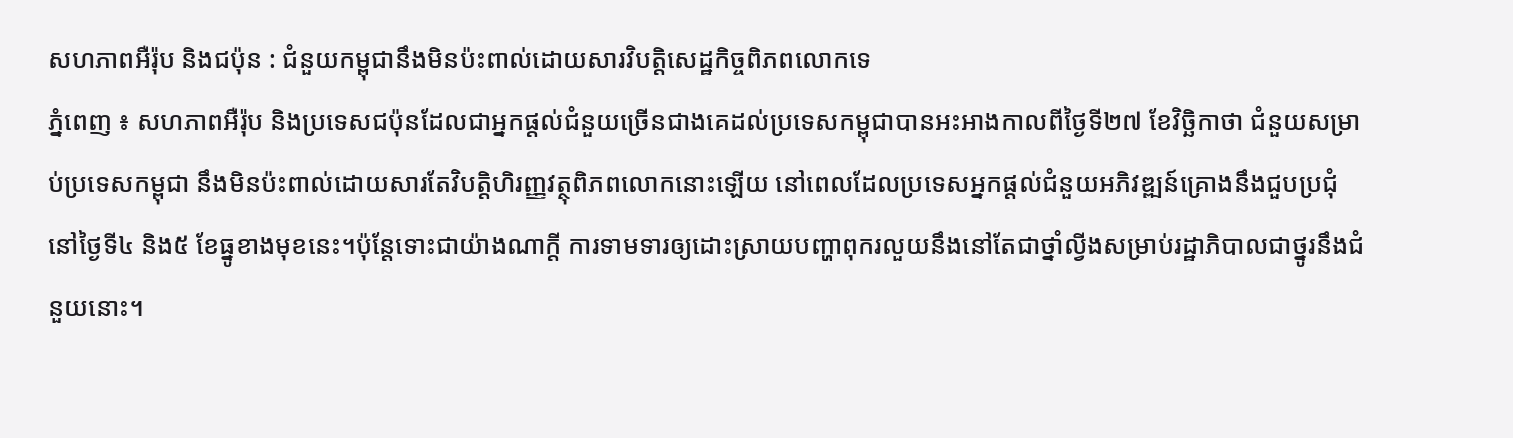សហភាពអឺរ៉ុប និងជប៉ុន : ជំនួយកម្ពុជានឹងមិនប៉ះពាល់ដោយសារវិបត្តិសេដ្ឋកិច្ចពិភពលោកទេ
ភ្នំពេញ ៖ សហភាពអឺរ៉ុប និងប្រទេសជប៉ុនដែលជាអ្នកផ្ដល់ជំនួយច្រើនជាងគេដល់ប្រទេសកម្ពុជាបានអះអាងកាលពីថ្ងៃទី២៧ ខែវិច្ឆិកាថា ជំនួយសម្រាប់ប្រទេសកម្ពុជា នឹងមិនប៉ះពាល់ដោយសារតែវិបត្តិហិរញ្ញវត្ថុពិភពលោកនោះឡើយ នៅពេលដែលប្រទេសអ្នកផ្ដល់ជំនួយអភិវឌ្ឍន៍គ្រោងនឹងជួបប្រជុំនៅថ្ងៃទី៤ និង៥ ខែធ្នូខាងមុខនេះ។ប៉ុន្តែទោះជាយ៉ាងណាក្ដី ការទាមទារឲ្យដោះស្រាយបញ្ហាពុករលួយនឹងនៅតែជាថ្នាំល្វីងសម្រាប់រដ្ឋាភិបាលជាថ្នូរនឹងជំនួយនោះ។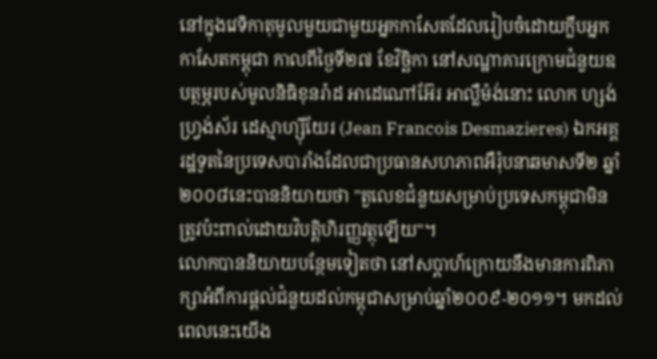នៅក្នុងវេទិកាតុមូលមួយជាមួយអ្នកកាសែតដែលរៀបចំដោយក្លឹបអ្នកកាសែតកម្ពុជា កាលពីថ្ងៃទី២៧ ខែវិច្ឆិកា នៅសណ្ឋាគារក្រោមជំនួយឧបត្ថម្ភរបស់មូលនិធិខុនរ៉ាដ អាដេណៅអ៊ែរ អាល្លឺម៉ង់នោះ លោក ហ្សង់ ហ្វ្រង់ស័រ ដេស្មាហ្ស៊ីយែរ (Jean Francois Desmazieres) ឯកអគ្គរដ្ឋទូតនៃប្រទេសបារាំងដែលជាប្រធានសហភាពអឺរ៉ុបនាឆមាសទី២ ឆ្នាំ២០០៨នេះបាននិយាយថា "តួលេខជំនួយសម្រាប់ប្រទេសកម្ពុជាមិនត្រូវប៉ះពាល់ដោយវិបត្តិហិរញ្ញវត្ថុឡើយ"។
លោកបាននិយាយបន្ថែមទៀតថា នៅសប្ដាហ៍ក្រោយនឹងមានការពិភាក្សាអំពីការផ្ដល់ជំនួយដល់កម្ពុជាសម្រាប់ឆ្នាំ២០០៩-២០១១។ មកដល់ពេលនេះយើង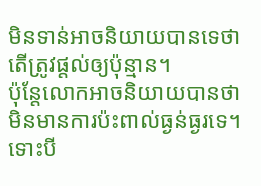មិនទាន់អាចនិយាយបានទេថា តើត្រូវផ្ដល់ឲ្យប៉ុន្មាន។
ប៉ុន្តែលោកអាចនិយាយបានថា មិនមានការប៉ះពាល់ធ្ងន់ធ្ងរទេ។
ទោះបី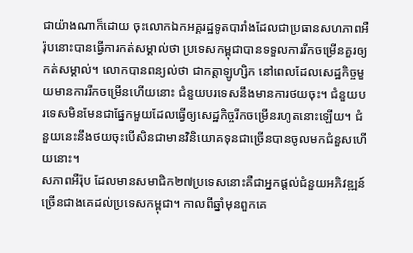ជាយ៉ាងណាក៏ដោយ ចុះលោកឯកអគ្គរដ្ឋទូតបារាំងដែលជាប្រធានសហភាពអឺរ៉ុបនោះបានធ្វើការកត់សម្គាល់ថា ប្រទេសកម្ពុជាបានទទួលការរីកចម្រើនគួរឲ្យកត់សម្គាល់។ លោកបានពន្យល់ថា ជាកត្តាឡូហ្សិក នៅពេលដែលសេដ្ឋកិច្ចមួយមានការរីកចម្រើនហើយនោះ ជំនួយបរទេសនឹងមានការថយចុះ។ ជំនួយបរទេសមិនមែនជាផ្នែកមួយដែលធ្វើឲ្យសេដ្ឋកិច្ចរីកចម្រើនរហូតនោះឡើយ។ ជំនួយនេះនឹងថយចុះបើសិនជាមានវិនិយោគទុនជាច្រើនបានចូលមកជំនួសហើយនោះ។
សភាពអឺរ៉ុប ដែលមានសមាជិក២៧ប្រទេសនោះគឺជាអ្នកផ្ដល់ជំនួយអភិវឌ្ឍន៍ច្រើនជាងគេដល់ប្រទេសកម្ពុជា។ កាលពីឆ្នាំមុនពួកគេ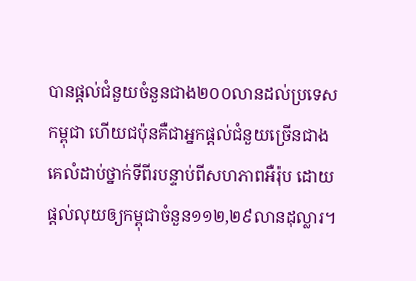បានផ្ដល់ជំនួយចំនួនជាង២០០លានដល់ប្រទេសកម្ពុជា ហើយជប៉ុនគឺជាអ្នកផ្ដល់ជំនួយច្រើនជាងគេលំដាប់ថ្នាក់ទីពីរបន្ទាប់ពីសហភាពអឺរ៉ុប ដោយផ្ដល់លុយឲ្យកម្ពុជាចំនួន១១២,២៩លានដុល្លារ។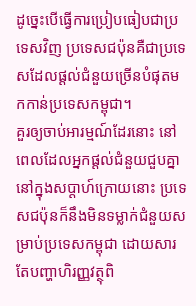ដូច្នេះបើធ្វើការប្រៀបធៀបជាប្រទេសវិញ ប្រទេសជប៉ុនគឺជាប្រទេសដែលផ្ដល់ជំនួយច្រើនបំផុតមកកាន់ប្រទេសកម្ពុជា។
គួរឲ្យចាប់អារម្មណ៍ដែរនោះ នៅពេលដែលអ្នកផ្ដល់ជំនួយជួបគ្នានៅក្នុងសប្ដាហ៍ក្រោយនោះ ប្រទេសជប៉ុនក៏នឹងមិនទម្លាក់ជំនួយសម្រាប់ប្រទេសកម្ពុជា ដោយសារតែបញ្ហាហិរញ្ញវត្ថុពិ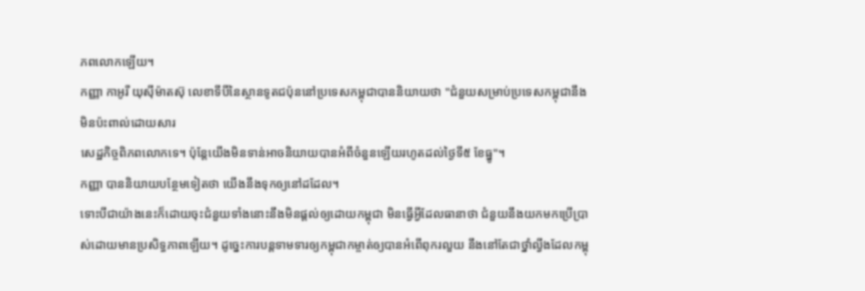ភពលោកឡើយ។
កញ្ញា កាអូរី យុស៊ីម៉ាតស៊ុ លេខាទីបីនៃស្ថានទូតជប៉ុននៅប្រទេសកម្ពុជាបាននិយាយថា "ជំនួយសម្រាប់ប្រទេសកម្ពុជានឹងមិនប៉ះពាល់ដោយសារ
សេដ្ឋកិច្ចពិភពលោកទេ។ ប៉ុន្តែយើងមិនទាន់អាចនិយាយបានអំពីចំនួនឡើយរហូតដល់ថ្ងៃទី៥ ខែធ្នូ"។
កញ្ញា បាននិយាយបន្ថែមទៀតថា យើងនឹងទុកឲ្យនៅដដែល។
ទោះបីជាយ៉ាងនេះក៏ដោយចុះជំនួយទាំងនោះនឹងមិនផ្ដល់ឲ្យដោយកម្ពុជា មិនធ្វើអ្វីដែលធានាថា ជំនួយនឹងយកមកប្រើប្រាស់ដោយមានប្រសិទ្ធភាពឡើយ។ ដូច្នេះការបន្តទាមទារឲ្យកម្ពុជាកម្ចាត់ឲ្យបានអំពើពុករលួយ នឹងនៅតែជាថ្នាំល្វីងដែលកម្ពុ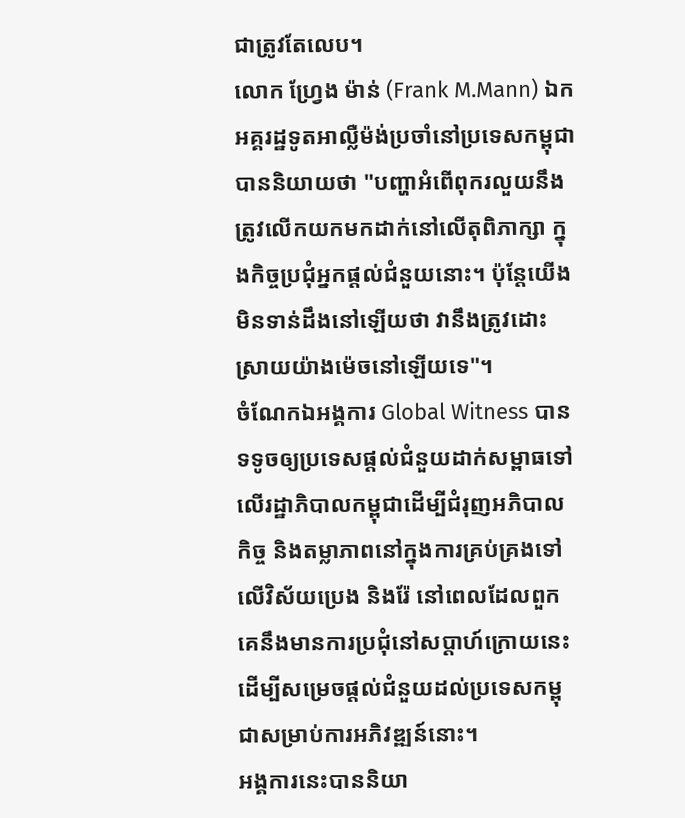ជាត្រូវតែលេប។
លោក ហ្វ្រែង ម៉ាន់ (Frank M.Mann) ឯកអគ្គរដ្ឋទូតអាល្លឺម៉ង់ប្រចាំនៅប្រទេសកម្ពុជាបាននិយាយថា "បញ្ហាអំពើពុករលួយនឹងត្រូវលើកយកមកដាក់នៅលើតុពិភាក្សា ក្នុងកិច្ចប្រជុំអ្នកផ្ដល់ជំនួយនោះ។ ប៉ុន្តែយើងមិនទាន់ដឹងនៅឡើយថា វានឹងត្រូវដោះស្រាយយ៉ាងម៉េចនៅឡើយទេ"។
ចំណែកឯអង្គការ Global Witness បានទទូចឲ្យប្រទេសផ្ដល់ជំនួយដាក់សម្ពាធទៅលើរដ្ឋាភិបាលកម្ពុជាដើម្បីជំរុញអភិបាលកិច្ច និងតម្លាភាពនៅក្នុងការគ្រប់គ្រងទៅលើវិស័យប្រេង និងរ៉ែ នៅពេលដែលពួកគេនឹងមានការប្រជុំនៅសប្ដាហ៍ក្រោយនេះ ដើម្បីសម្រេចផ្ដល់ជំនួយដល់ប្រទេសកម្ពុជាសម្រាប់ការអភិវឌ្ឍន៍នោះ។
អង្គការនេះបាននិយា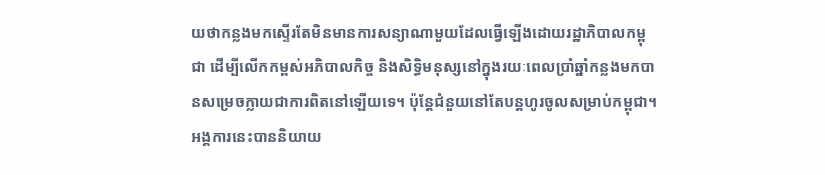យថាកន្លងមកស្ទើរតែមិនមានការសន្យាណាមួយដែលធ្វើឡើងដោយរដ្ឋាភិបាលកម្ពុជា ដើម្បីលើកកម្ពស់អភិបាលកិច្ច និងសិទ្ធិមនុស្សនៅក្នុងរយៈពេលប្រាំឆ្នាំកន្លងមកបានសម្រេចក្លាយជាការពិតនៅឡើយទេ។ ប៉ុន្តែជំនួយនៅតែបន្តហូរចូលសម្រាប់កម្ពុជា។
អង្គការនេះបាននិយាយ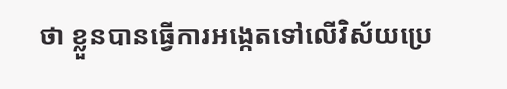ថា ខ្លួនបានធ្វើការអង្កេតទៅលើវិស័យប្រេ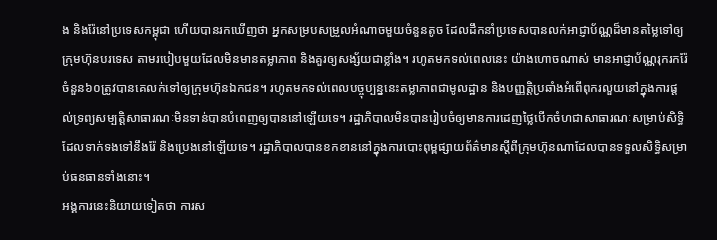ង និងរ៉ែនៅប្រទេសកម្ពុជា ហើយបានរកឃើញថា អ្នកសម្របសម្រួលអំណាចមួយចំនួនតូច ដែលដឹកនាំប្រទេសបានលក់អាជ្ញាប័ណ្ណដ៏មានតម្លៃទៅឲ្យក្រុមហ៊ុនបរទេស តាមរបៀបមួយដែលមិនមានតម្លាភាព និងគួរឲ្យសង្ស័យជាខ្លាំង។ រហូតមកទល់ពេលនេះ យ៉ាងហោចណាស់ មានអាជ្ញាប័ណ្ណរុករករ៉ែចំនួន៦០ត្រូវបានគេលក់ទៅឲ្យក្រុមហ៊ុនឯកជន។ រហូតមកទល់ពេលបច្ចុប្បន្ននេះតម្លាភាពជាមូលដ្ឋាន និងបញ្ញត្តិប្រឆាំងអំពើពុករលួយនៅក្នុងការផ្ដល់ទ្រព្យសម្បត្តិសាធារណៈមិនទាន់បានបំពេញឲ្យបាននៅឡើយទេ។ រដ្ឋាភិបាលមិនបានរៀបចំឲ្យមានការដេញថ្លៃបើកចំហជាសាធារណៈសម្រាប់សិទ្ធិដែលទាក់ទងទៅនឹងរ៉ែ និងប្រេងនៅឡើយទេ។ រដ្ឋាភិបាលបានខកខាននៅក្នុងការបោះពុម្ពផ្សាយព័ត៌មានស្ដីពីក្រុមហ៊ុនណាដែលបានទទួលសិទ្ធិសម្រាប់ធនធានទាំងនោះ។
អង្គការនេះនិយាយទៀតថា ការស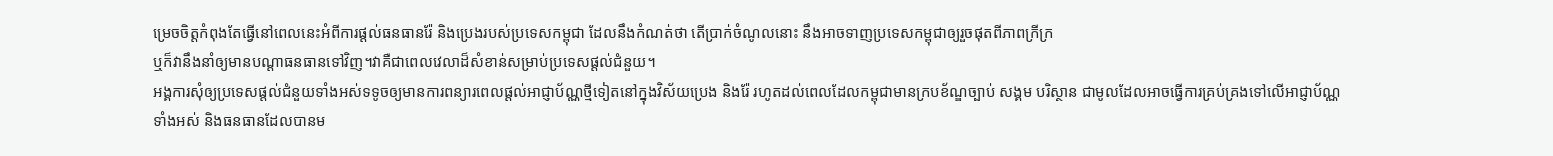ម្រេចចិត្តកំពុងតែធ្វើនៅពេលនេះអំពីការផ្ដល់ធនធានរ៉ែ និងប្រេងរបស់ប្រទេសកម្ពុជា ដែលនឹងកំណត់ថា តើប្រាក់ចំណូលនោះ នឹងអាចទាញប្រទេសកម្ពុជាឲ្យរួចផុតពីភាពក្រីក្រ
ឬក៏វានឹងនាំឲ្យមានបណ្ដាធនធានទៅវិញ។វាគឺជាពេលវេលាដ៏សំខាន់សម្រាប់ប្រទេសផ្ដល់ជំនួយ។
អង្គការសុំឲ្យប្រទេសផ្ដល់ជំនួយទាំងអស់ទទូចឲ្យមានការពន្យារពេលផ្ដល់អាជ្ញាប័ណ្ណថ្មីទៀតនៅក្នុងវិស័យប្រេង និងរ៉ែ រហូតដល់ពេលដែលកម្ពុជាមានក្របខ័ណ្ឌច្បាប់ សង្គម បរិស្ថាន ជាមូលដែលអាចធ្វើការគ្រប់គ្រងទៅលើអាជ្ញាប័ណ្ណ
ទាំងអស់ និងធនធានដែលបានម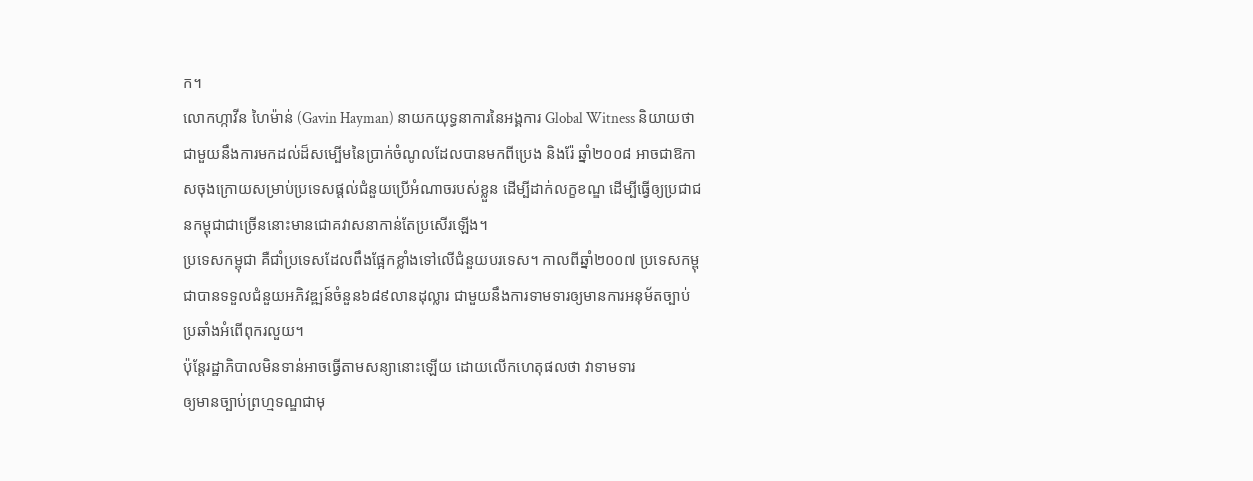ក។
លោកហ្កាវីន ហៃម៉ាន់ (Gavin Hayman) នាយកយុទ្ធនាការនៃអង្គការ Global Witness និយាយថា ជាមួយនឹងការមកដល់ដ៏សម្បើមនៃប្រាក់ចំណូលដែលបានមកពីប្រេង និងរ៉ែ ឆ្នាំ២០០៨ អាចជាឱកាសចុងក្រោយសម្រាប់ប្រទេសផ្ដល់ជំនួយប្រើអំណាចរបស់ខ្លួន ដើម្បីដាក់លក្ខខណ្ឌ ដើម្បីធ្វើឲ្យប្រជាជនកម្ពុជាជាច្រើននោះមានជោគវាសនាកាន់តែប្រសើរឡើង។
ប្រទេសកម្ពុជា គឺជាំប្រទេសដែលពឹងផ្អែកខ្លាំងទៅលើជំនួយបរទេស។ កាលពីឆ្នាំ២០០៧ ប្រទេសកម្ពុជាបានទទួលជំនួយអភិវឌ្ឍន៍ចំនួន៦៨៩លានដុល្លារ ជាមួយនឹងការទាមទារឲ្យមានការអនុម័តច្បាប់ប្រឆាំងអំពើពុករលួយ។
ប៉ុន្តែរដ្ឋាភិបាលមិនទាន់អាចធ្វើតាមសន្យានោះឡើយ ដោយលើកហេតុផលថា វាទាមទារ
ឲ្យមានច្បាប់ព្រហ្មទណ្ឌជាមុ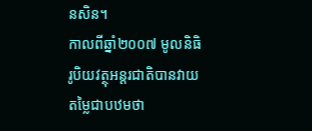នសិន។
កាលពីឆ្នាំ២០០៧ មូលនិធិរូបិយវត្ថុអន្តរជាតិបានវាយតម្លៃជាបឋមថា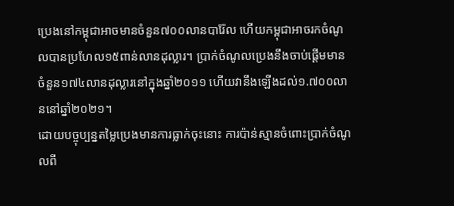ប្រេងនៅកម្ពុជាអាចមានចំនួន៧០០លានបារ៉ែល ហើយកម្ពុជាអាចរកចំណូលបានប្រហែល១៥ពាន់លានដុល្លារ។ ប្រាក់ចំណូលប្រេងនឹងចាប់ផ្ដើមមានចំនួន១៧៤លានដុល្លារនៅក្នុងឆ្នាំ២០១១ ហើយវានឹងឡើងដល់១.៧០០លាននៅឆ្នាំ២០២១។
ដោយបច្ចុប្បន្នតម្លៃប្រេងមានការធ្លាក់ចុះនោះ ការប៉ាន់ស្មានចំពោះប្រាក់ចំណូលពី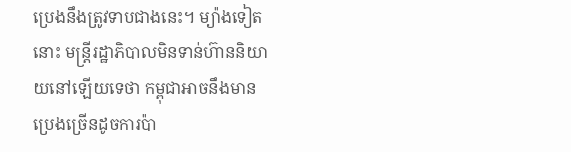ប្រេងនឹងត្រូវទាបជាងនេះ។ ម្យ៉ាងទៀតនោះ មន្ត្រីរដ្ឋាភិបាលមិនទាន់ហ៊ាននិយាយនៅឡើយទេថា កម្ពុជាអាចនឹងមានប្រេងច្រើនដូចការប៉ា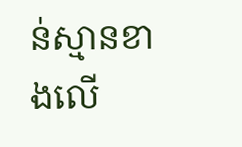ន់ស្មានខាងលើ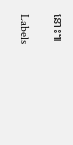នោះ៕

Labels